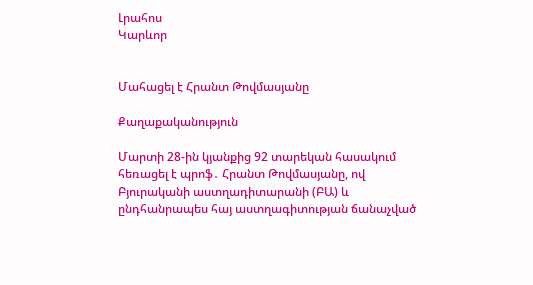Լրահոս
Կարևոր


Մահացել է Հրանտ Թովմասյանը

Քաղաքականություն

Մարտի 28-ին կյանքից 92 տարեկան հասակում հեռացել է պրոֆ․ Հրանտ Թովմասյանը, ով Բյուրականի աստղադիտարանի (ԲԱ) և ընդհանրապես հայ աստղագիտության ճանաչված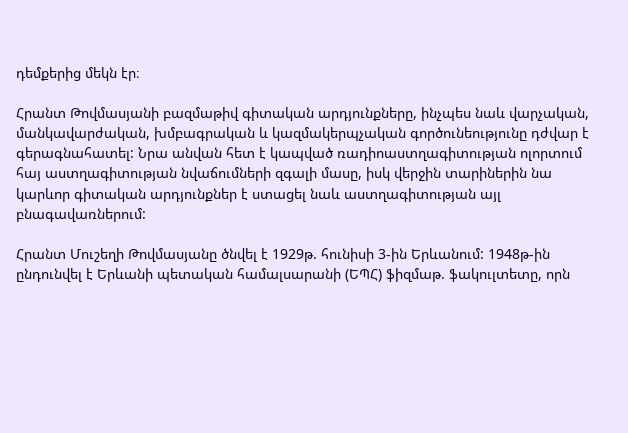դեմքերից մեկն էր։

Հրանտ Թովմասյանի բազմաթիվ գիտական արդյունքները, ինչպես նաև վարչական, մանկավարժական, խմբագրական և կազմակերպչական գործունեությունը դժվար է գերագնահատել: Նրա անվան հետ է կապված ռադիոաստղագիտության ոլորտում հայ աստղագիտության նվաճումների զգալի մասը, իսկ վերջին տարիներին նա կարևոր գիտական արդյունքներ է ստացել նաև աստղագիտության այլ բնագավառներում:

Հրանտ Մուշեղի Թովմասյանը ծնվել է 1929թ. հունիսի 3-ին Երևանում: 1948թ-ին ընդունվել է Երևանի պետական համալսարանի (ԵՊՀ) ֆիզմաթ. ֆակուլտետը, որն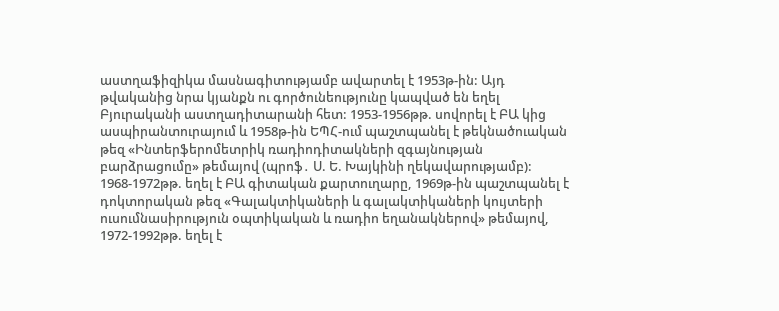աստղաֆիզիկա մասնագիտությամբ ավարտել է 1953թ-ին: Այդ թվականից նրա կյանքն ու գործունեությունը կապված են եղել Բյուրականի աստղադիտարանի հետ: 1953-1956թթ. սովորել է ԲԱ կից ասպիրանտուրայում և 1958թ-ին ԵՊՀ-ում պաշտպանել է թեկնածուական թեզ «Ինտերֆերոմետրիկ ռադիոդիտակների զգայնության բարձրացումը» թեմայով (պրոֆ․ Ս. Ե. Խայկինի ղեկավարությամբ): 1968-1972թթ. եղել է ԲԱ գիտական քարտուղարը, 1969թ-ին պաշտպանել է դոկտորական թեզ «Գալակտիկաների և գալակտիկաների կույտերի ուսումնասիրություն օպտիկական և ռադիո եղանակներով» թեմայով, 1972-1992թթ. եղել է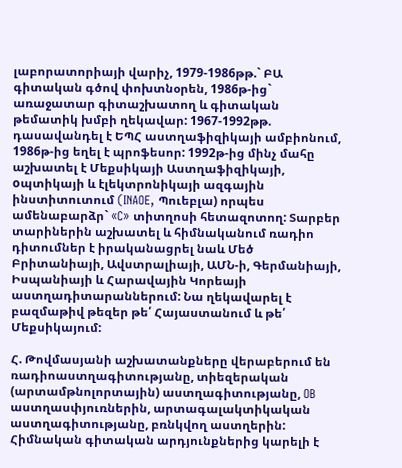լաբորատորիայի վարիչ, 1979-1986թթ.` ԲԱ գիտական գծով փոխտնօրեն, 1986թ-ից` առաջատար գիտաշխատող և գիտական թեմատիկ խմբի ղեկավար: 1967-1992թթ. դասավանդել է ԵՊՀ աստղաֆիզիկայի ամբիոնում, 1986թ-ից եղել է պրոֆեսոր: 1992թ-ից մինչ մահը աշխատել է Մեքսիկայի Աստղաֆիզիկայի, oպտիկայի և էլեկտրոնիկայի ազգային ինստիտուտում (INAOE, Պուեբլա) որպես ամենաբարձր` «C» տիտղոսի հետազոտող: Տարբեր տարիներին աշխատել և հիմնականում ռադիո դիտումներ է իրականացրել նաև Մեծ Բրիտանիայի, Ավստրալիայի, ԱՄՆ-ի, Գերմանիայի, Իսպանիայի և Հարավային Կորեայի աստղադիտարաններում: Նա ղեկավարել է բազմաթիվ թեզեր թե՛ Հայաստանում և թե՛ Մեքսիկայում:

Հ. Թովմասյանի աշխատանքները վերաբերում են ռադիոաստղագիտությանը, տիեզերական (արտամթնոլորտային) աստղագիտությանը, OB աստղասփյուռներին, արտագալակտիկական աստղագիտությանը, բռնկվող աստղերին: Հիմնական գիտական արդյունքներից կարելի է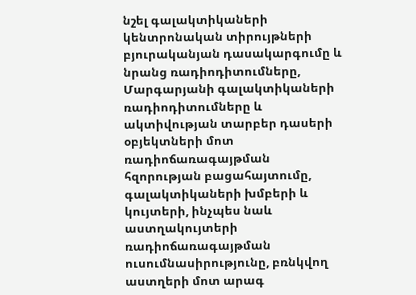նշել գալակտիկաների կենտրոնական տիրույթների բյուրականյան դասակարգումը և նրանց ռադիոդիտումները, Մարգարյանի գալակտիկաների ռադիոդիտումները և ակտիվության տարբեր դասերի օբյեկտների մոտ ռադիոճառագայթման հզորության բացահայտումը, գալակտիկաների խմբերի և կույտերի, ինչպես նաև աստղակույտերի ռադիոճառագայթման ուսումնասիրությունը, բռնկվող աստղերի մոտ արագ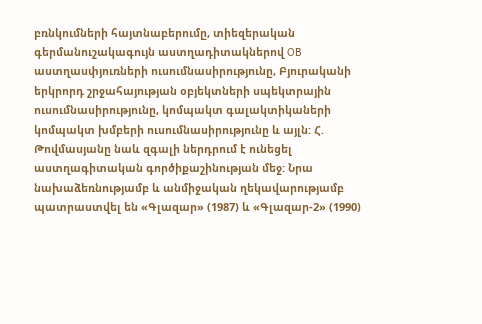բռնկումների հայտնաբերումը, տիեզերական գերմանուշակագույն աստղադիտակներով OB աստղասփյուռների ուսումնասիրությունը, Բյուրականի երկրորդ շրջահայության օբյեկտների սպեկտրային ուսումնասիրությունը, կոմպակտ գալակտիկաների կոմպակտ խմբերի ուսումնասիրությունը և այլն: Հ. Թովմասյանը նաև զգալի ներդրում է ունեցել աստղագիտական գործիքաշինության մեջ: Նրա նախաձեռնությամբ և անմիջական ղեկավարությամբ պատրաստվել են «Գլազար» (1987) և «Գլազար-2» (1990)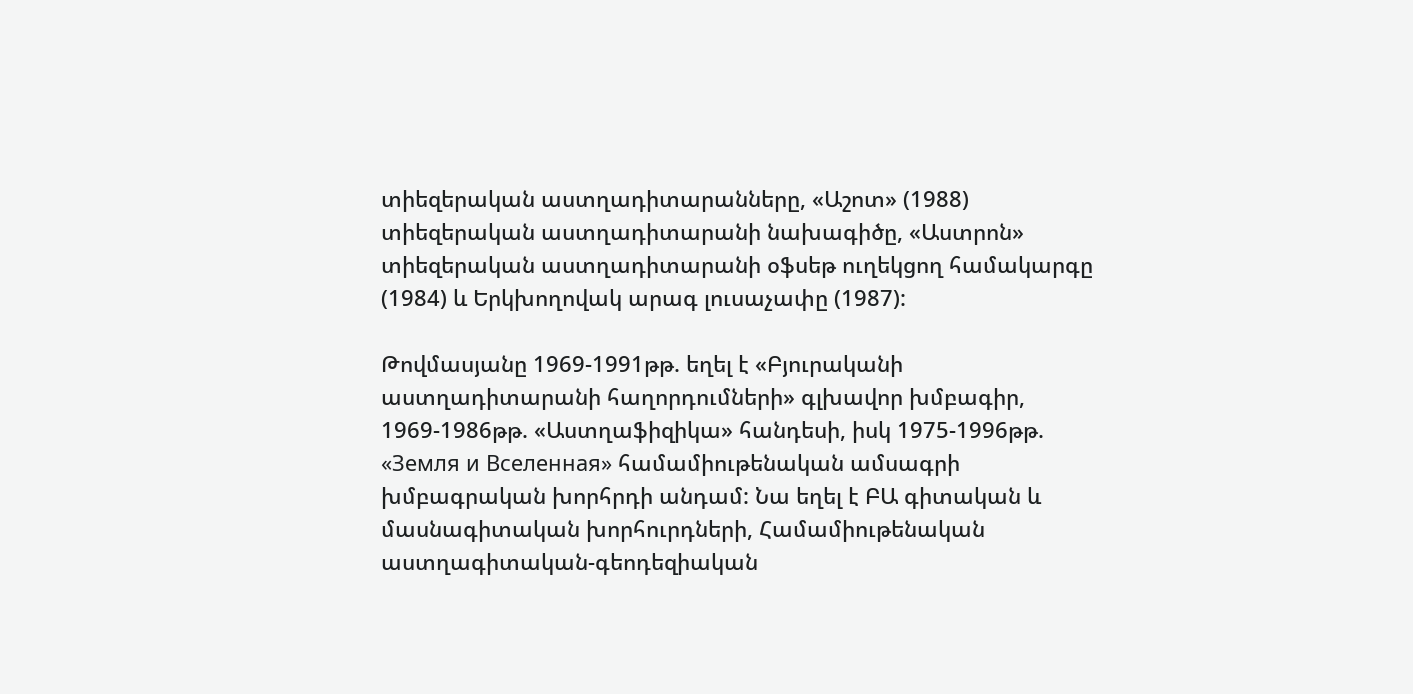տիեզերական աստղադիտարանները, «Աշոտ» (1988) տիեզերական աստղադիտարանի նախագիծը, «Աստրոն» տիեզերական աստղադիտարանի օֆսեթ ուղեկցող համակարգը (1984) և Երկխողովակ արագ լուսաչափը (1987):

Թովմասյանը 1969-1991թթ. եղել է «Բյուրականի աստղադիտարանի հաղորդումների» գլխավոր խմբագիր, 1969-1986թթ. «Աստղաֆիզիկա» հանդեսի, իսկ 1975-1996թթ. «Земля и Вселенная» համամիութենական ամսագրի խմբագրական խորհրդի անդամ: Նա եղել է ԲԱ գիտական և մասնագիտական խորհուրդների, Համամիութենական աստղագիտական-գեոդեզիական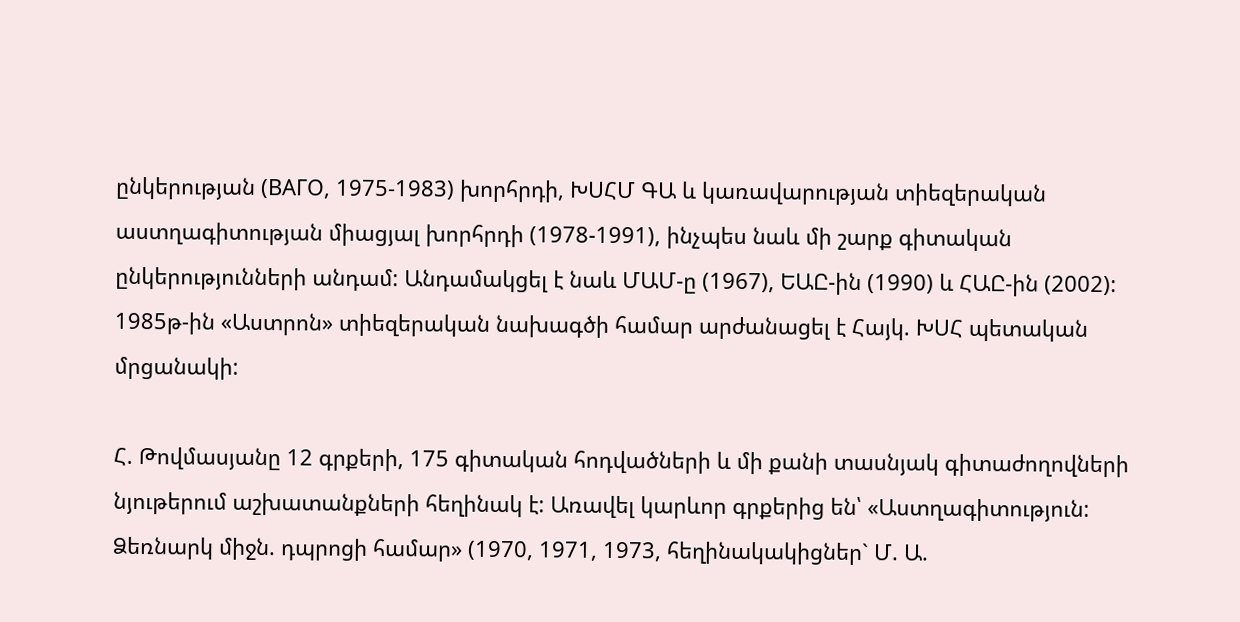ընկերության (ВАГО, 1975-1983) խորհրդի, ԽՍՀՄ ԳԱ և կառավարության տիեզերական աստղագիտության միացյալ խորհրդի (1978-1991), ինչպես նաև մի շարք գիտական ընկերությունների անդամ: Անդամակցել է նաև ՄԱՄ-ը (1967), ԵԱԸ-ին (1990) և ՀԱԸ-ին (2002): 1985թ-ին «Աստրոն» տիեզերական նախագծի համար արժանացել է Հայկ. ԽՍՀ պետական մրցանակի:

Հ. Թովմասյանը 12 գրքերի, 175 գիտական հոդվածների և մի քանի տասնյակ գիտաժողովների նյութերում աշխատանքների հեղինակ է: Առավել կարևոր գրքերից են՝ «Աստղագիտություն: Ձեռնարկ միջն. դպրոցի համար» (1970, 1971, 1973, հեղինակակիցներ` Մ. Ա.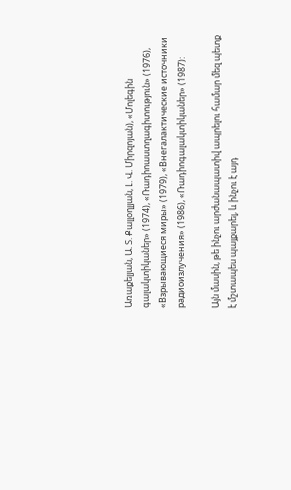Առաքելյան, Ա. Տ. Քալլօղլյան, Լ. Վ. Միրզոյան), «Մոլեգին գալակտիկաներ» (1974), «Ռադիոաստղագիտություն» (1976), «Взрывающиеся миры» (1979), «Внегалактические источники радиоизлучения» (1986), «Ռադիոգալակտիկաներ» (1987):

Այն մասին, թե ինչու արժանապատիվ ապրելու համար մեզ պետք է մշտապես պայքարել, և ինչու է այդ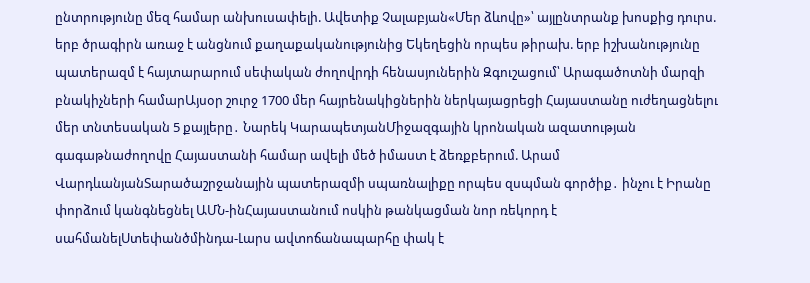ընտրությունը մեզ համար անխուսափելի. Ավետիք Չալաբյան«Մեր ձևովը»՝ այլընտրանք խոսքից դուրս. երբ ծրագիրն առաջ է անցնում քաղաքականությունից Եկեղեցին որպես թիրախ. երբ իշխանությունը պատերազմ է հայտարարում սեփական ժողովրդի հենասյուներին Զգուշացում՝ Արագածոտնի մարզի բնակիչների համարԱյսօր շուրջ 1700 մեր հայրենակիցներին ներկայացրեցի Հայաստանը ուժեղացնելու մեր տնտեսական 5 քայլերը․ Նարեկ ԿարապետյանՄիջազգային կրոնական ազատության գագաթնաժողովը Հայաստանի համար ավելի մեծ իմաստ է ձեռքբերում. Արամ ՎարդևանյանՏարածաշրջանային պատերազմի սպառնալիքը որպես զսպման գործիք․ ինչու է Իրանը փորձում կանգնեցնել ԱՄՆ-ինՀայաստանում ոսկին թանկացման նոր ռեկորդ է սահմանելՍտեփանծմինդա-Լարս ավտոճանապարհը փակ է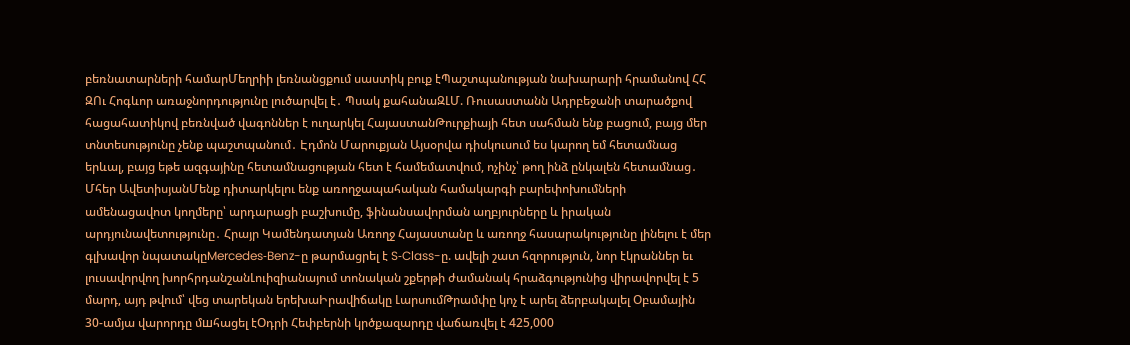բեռնատարների համարՄեղրիի լեռնանցքում սաստիկ բուք էՊաշտպանության նախարարի հրամանով ՀՀ ԶՈւ Հոգևոր առաջնորդությունը լուծարվել է․ Պսակ քահանաԶԼՄ. Ռուսաստանն Ադրբեջանի տարածքով հացահատիկով բեռնված վագոններ է ուղարկել ՀայաստանԹուրքիայի հետ սահման ենք բացում, բայց մեր տնտեսությունը չենք պաշտպանում․ Էդմոն Մարուքյան Այսօրվա դիսկուսում ես կարող եմ հետամնաց երևալ, բայց եթե ազգայինը հետամնացության հետ է համեմատվում, ոչինչ՝ թող ինձ ընկալեն հետամնաց․ Մհեր ԱվետիսյանՄենք դիտարկելու ենք առողջապահական համակարգի բարեփոխումների ամենացավոտ կողմերը՝ արդարացի բաշխումը, ֆինանսավորման աղբյուրները և իրական արդյունավետությունը․ Հրայր Կամենդատյան Առողջ Հայաստանը և առողջ հասարակությունը լինելու է մեր գլխավոր նպատակըMercedes‑Benz-ը թարմացրել է S‑Class-ը. ավելի շատ հզորություն, նոր էկրաններ եւ լուսավորվող խորհրդանշանԼուիզիանայում տոնական շքերթի ժամանակ հրաձգությունից վիրավորվել է 5 մարդ, այդ թվում՝ վեց տարեկան երեխաԻրավիճակը ԼարսումԹրամփը կոչ է արել ձերբակալել Օբամային 30-ամյա վարորդը մшհացել էՕդրի Հեփբերնի կրծքազարդը վաճառվել է 425,000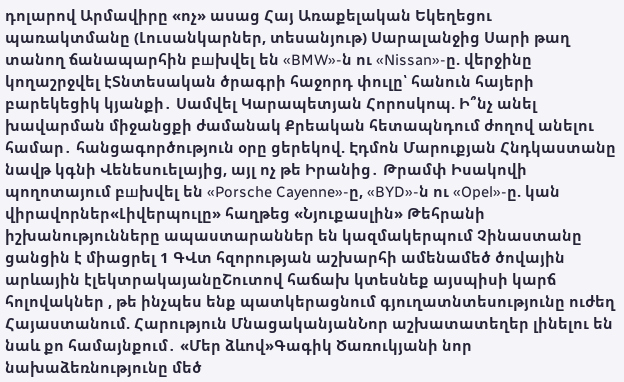դոլարով Արմավիրը «ոչ» ասաց Հայ Առաքելական Եկեղեցու պառակտմանը (Լուսանկարներ, տեսանյութ) Սարալանջից Սարի թաղ տանող ճանապարհին բшխվել են «BMW»-ն ու «Nissan»-ը. վերջինը կողաշրջվել էՏնտեսական ծրագրի հաջորդ փուլը՝ հանուն հայերի բարեկեցիկ կյանքի․ Սամվել Կարապետյան Հորոսկոպ. Ի՞նչ անել խավարման միջանցքի ժամանակ Քրեական հետապնդում ժողով անելու համար․ հանցագործություն օրը ցերեկով. Էդմոն Մարուքյան Հնդկաստանը նավթ կգնի Վենեսուելայից, այլ ոչ թե Իրանից․ Թրամփ Իսակովի պողոտայում բшխվել են «Porsche Cayenne»-ը, «BYD»-ն ու «Opel»-ը. կան վիրավnրներ«Լիվերպուլը» հաղթեց «Նյուքասլին» Թեհրանի իշխանությունները ապաստարաններ են կազմակերպում Չինաստանը ցանցին է միացրել 1 ԳՎտ հզորության աշխարհի ամենամեծ ծովային արևային էլեկտրակայանըՇուտով հաճախ կտեսնեք այսպիսի կարճ հոլովակներ , թե ինչպես ենք պատկերացնում գյուղատնտեսությունը ուժեղ Հայաստանում. Հարություն ՄնացականյանՆոր աշխատատեղեր լինելու են նաև քո համայնքում․ «Մեր ձևով»Գագիկ Ծառուկյանի նոր նախաձեռնությունը մեծ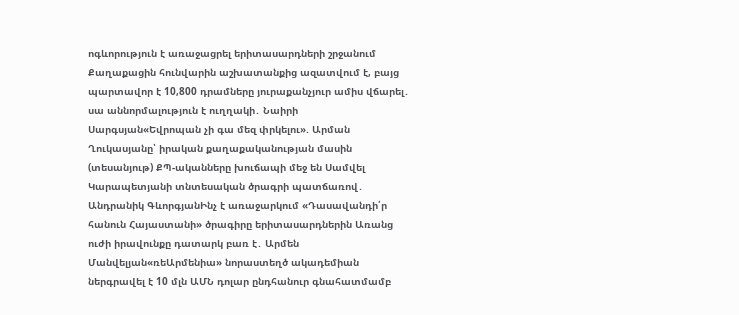ոգևորություն է առաջացրել երիտասարդների շրջանում Քաղաքացին հունվարին աշխատանքից ազատվում է, բայց պարտավոր է 10,800 դրամները յուրաքանչյուր ամիս վճարել․ սա աննորմալություն է ուղղակի․ Նաիրի Սարգսյան«Եվրոպան չի գա մեզ փրկելու». Արման Ղուկասյանը՝ իրական քաղաքականության մասին (տեսանյութ) ՔՊ-ականները խուճապի մեջ են Սամվել Կարապետյանի տնտեսական ծրագրի պատճառով․ Անդրանիկ ԳևորգյանԻնչ է առաջարկում «Դասավանդի՛ր հանուն Հայաստանի» ծրագիրը երիտասարդներին Առանց ուժի իրավունքը դատարկ բառ է․ Արմեն Մանվելյան«ռեԱրմենիա» նորաստեղծ ակադեմիան ներգրավել է 10 մլն ԱՄՆ դոլար ընդհանուր գնահատմամբ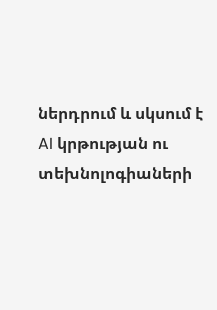ներդրում և սկսում է AI կրթության ու տեխնոլոգիաների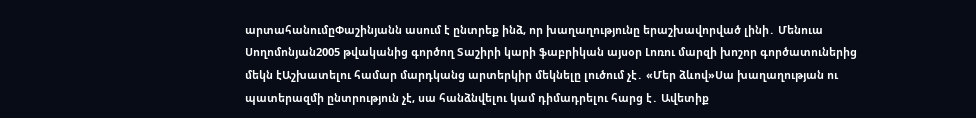արտահանումըՓաշինյանն ասում է ընտրեք ինձ, որ խաղաղությունը երաշխավորված լինի․ Մենուա Սողոմոնյան2005 թվականից գործող Տաշիրի կարի ֆաբրիկան այսօր Լոռու մարզի խոշոր գործատուներից մեկն էԱշխատելու համար մարդկանց արտերկիր մեկնելը լուծում չէ․ «Մեր ձևով»Սա խաղաղության ու պատերազմի ընտրություն չէ, սա հանձնվելու կամ դիմադրելու հարց է․ Ավետիք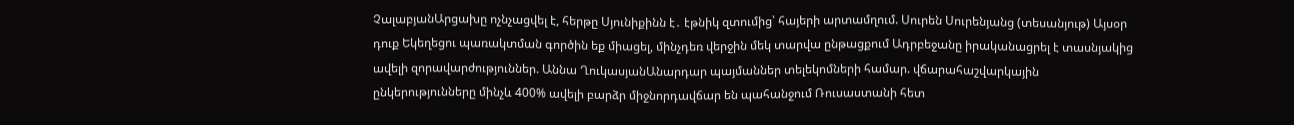ՉալաբյանԱրցախը ոչնչացվել է, հերթը Սյունիքինն է․ էթնիկ զտումից՝ հայերի արտամղում. Սուրեն Սուրենյանց (տեսանյութ) Այսօր դուք Եկեղեցու պառակտման գործին եք միացել, մինչդեռ վերջին մեկ տարվա ընթացքում Ադրբեջանը իրականացրել է տասնյակից ավելի զորավարժություններ. Աննա ՂուկասյանԱնարդար պայմաններ տելեկոմների համար. վճարահաշվարկային ընկերությունները մինչև 400% ավելի բարձր միջնորդավճար են պահանջում Ռուսաստանի հետ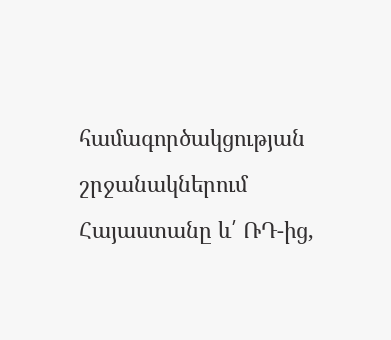համագործակցության շրջանակներում Հայաստանը և՛ ՌԴ-ից,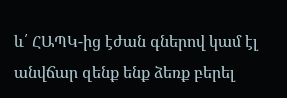և՛ ՀԱՊԿ-ից էժան գներով կամ էլ անվճար զենք ենք ձեռք բերել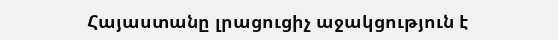Հայաստանը լրացուցիչ աջակցություն է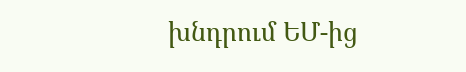խնդրում ԵՄ-ից